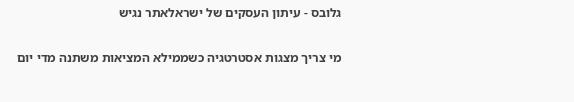גלובס - עיתון העסקים של ישראלאתר נגיש

מי צריך מצגות אסטרטגיה כשממילא המציאות משתנה מדי יום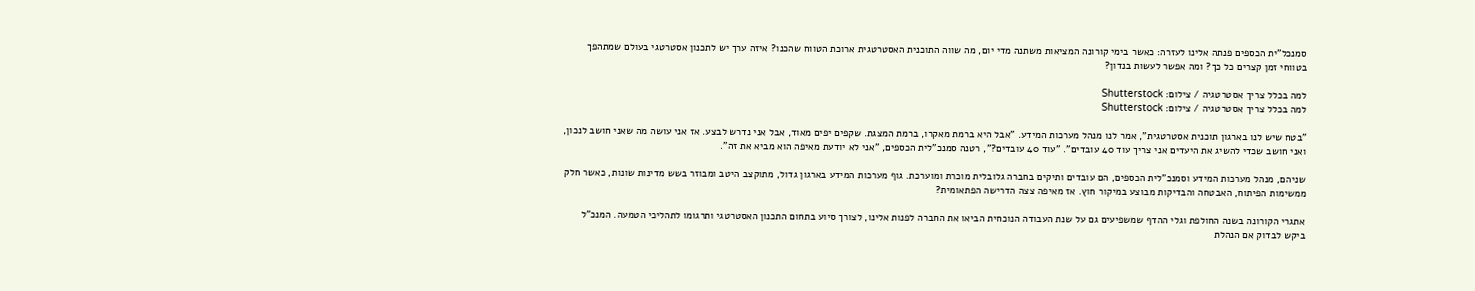סמנכל"ית הכספים פנתה אלינו לעזרה: כאשר בימי קורונה המציאות משתנה מדי יום, מה שווה התוכנית האסטרטגית ארוכת הטווח שהכנו? איזה ערך יש לתכנון אסטרטגי בעולם שמתהפך בטווחי זמן קצרים כל כך? ומה אפשר לעשות בנדון?

למה בכלל צריך אסטרטגיה / צילום: Shutterstock
למה בכלל צריך אסטרטגיה / צילום: Shutterstock

"בטח שיש לנו בארגון תוכנית אסטרטגית", אמר לנו מנהל מערכות המידע. "אבל היא ברמת מאקרו, ברמת המצגת. שקפים יפים מאוד, אבל אני נדרש לבצע. אז אני עושה מה שאני חושב לנכון, ואני חושב שכדי להשיג את היעדים אני צריך עוד 40 עובדים". "עוד 40 עובדים?", רטנה סמנכ"לית הכספים, "אני לא יודעת מאיפה הוא מביא את זה".

שניהם, מנהל מערכות המידע וסמנכ"לית הכספים, הם עובדים ותיקים בחברה גלובלית מוכרת ומוערכת. גוף מערכות המידע בארגון גדול, מתוקצב היטב ומבוזר בשש מדינות שונות, כאשר חלק ממשימות הפיתוח, האבטחה והבדיקות מבוצע במיקור חוץ. אז מאיפה צצה הדרישה הפתאומית?

אתגרי הקורונה בשנה החולפת וגלי ההדף שמשפיעים גם על שנת העבודה הנוכחית הביאו את החברה לפנות אלינו, לצורך סיוע בתחום התכנון האסטרטגי ותרגומו לתהליכי הטמעה. המנכ"ל ביקש לבדוק אם הנהלת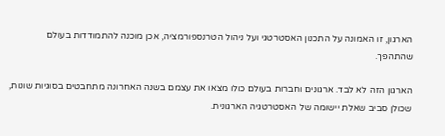הארגון, זו האמונה על התכנון האסטרטגי ועל ניהול הטרנספורמציה, אכן מוכנה להתמודדות בעולם שהתהפך.

הארגון הזה לא לבד. ארגונים וחברות בעולם כולו מצאו את עצמם בשנה האחרונה מתחבטים בסוגיות שונות, שכולן סביב שאלת יישומה של האסטרטגיה הארגונית.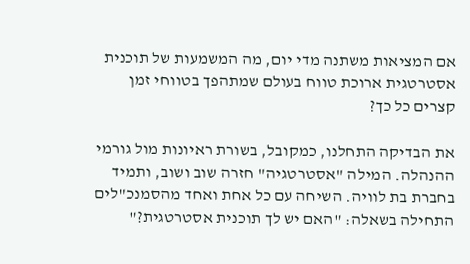אם המציאות משתנה מדי יום, מה המשמעות של תוכנית אסטרטגית ארוכת טווח בעולם שמתהפך בטווחי זמן קצרים כל כך?

את הבדיקה התחלנו, כמקובל, בשורת ראיונות מול גורמי ההנהלה. המילה "אסטרטגיה" חזרה שוב ושוב, ותמיד בחברת בת לוויה. השיחה עם כל אחת ואחד מהסמנכ"לים התחילה בשאלה: "האם יש לך תוכנית אסטרטגית?"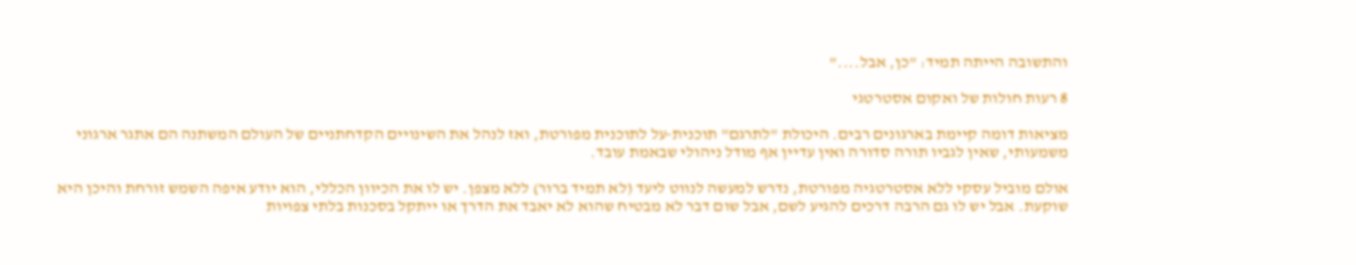והתשובה הייתה תמיד: "כן, אבל...."

8 רעות חולות של ואקום אסטרטגי

מציאות דומה קיימת בארגונים רבים. היכולת "לתרגם" תוכנית-על לתוכנית מפורטת, ואז לנהל את השינויים הקדחתניים של העולם המשתנה הם אתגר ארגוני משמעותי, שאין לגביו תורה סדורה ואין עדיין אף מודל ניהולי שבאמת עובד.

אולם מוביל עסקי ללא אסטרטגיה מפורטת, נדרש למעשה לנווט ליעד (לא תמיד ברור) ללא מצפן. יש לו את הכיוון הכללי, הוא יודע איפה השמש זורחת והיכן היא שוקעת. אבל יש לו גם הרבה דרכים להגיע לשם, אבל שום דבר לא מבטיח שהוא לא יאבד את הדרך או ייתקל בסכנות בלתי צפויות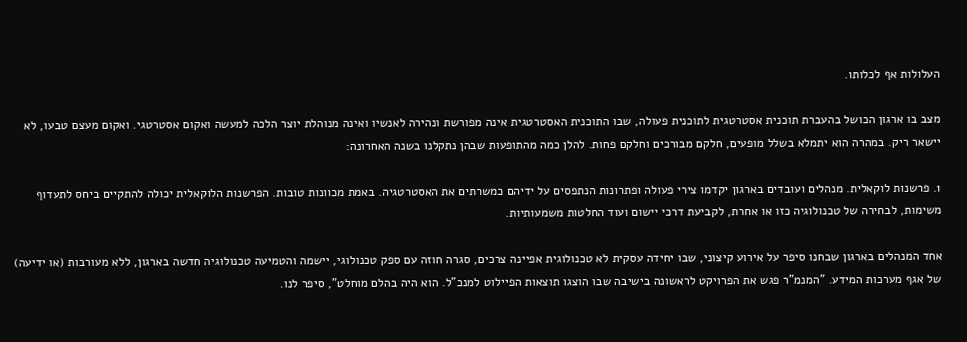העלולות אף לכלותו.

מצב בו ארגון הכושל בהעברת תוכנית אסטרטגית לתוכנית פעולה, שבו התוכנית האסטרטגית אינה מפורשת ונהירה לאנשיו ואינה מנוהלת יוצר הלכה למעשה ואקום אסטרטגי. ואקום מעצם טבעו, לא יישאר ריק. במהרה הוא יתמלא בשלל מופעים, חלקם מבורכים וחלקם פחות. להלן כמה מהתופעות שבהן נתקלנו בשנה האחרונה:

1. פרשנות לוקאלית. מנהלים ועובדים בארגון יקדמו צירי פעולה ופתרונות הנתפסים על ידיהם כמשרתים את האסטרטגיה. באמת מכוונות טובות. הפרשנות הלוקאלית יכולה להתקיים ביחס לתעדוף משימות, לבחירה של טכנולוגיה כזו או אחרת, לקביעת דרכי יישום ועוד החלטות משמעותיות.

אחד המנהלים בארגון שבחנו סיפר על אירוע קיצוני, שבו יחידה עסקית לא טכנולוגית אפיינה צרכים, סגרה חוזה עם ספק טכנולוגי, יישמה והטמיעה טכנולוגיה חדשה בארגון, ללא מעורבות (או ידיעה) של אגף מערכות המידע. "המנמ"ר פגש את הפרויקט לראשונה בישיבה שבו הוצגו תוצאות הפיילוט למנכ"ל. הוא היה בהלם מוחלט", סיפר לנו.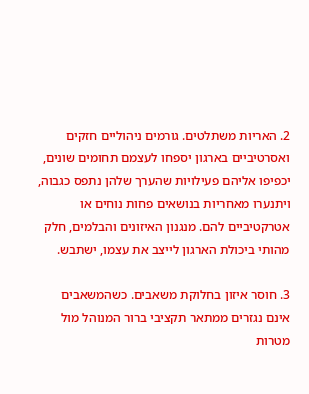2. האריות משתלטים. גורמים ניהוליים חזקים ואסרטיביים בארגון יספחו לעצמם תחומים שונים, יכפיפו אליהם פעילויות שהערך שלהן נתפס כגבוה, ויתנערו מאחריות בנושאים פחות נוחים או אטרקטיביים להם. מנגנון האיזונים והבלמים, חלק מהותי ביכולת הארגון לייצב את עצמו, ישתבש.

3. חוסר איזון בחלוקת משאבים. כשהמשאבים אינם נגזרים ממתאר תקציבי ברור המנוהל מול מטרות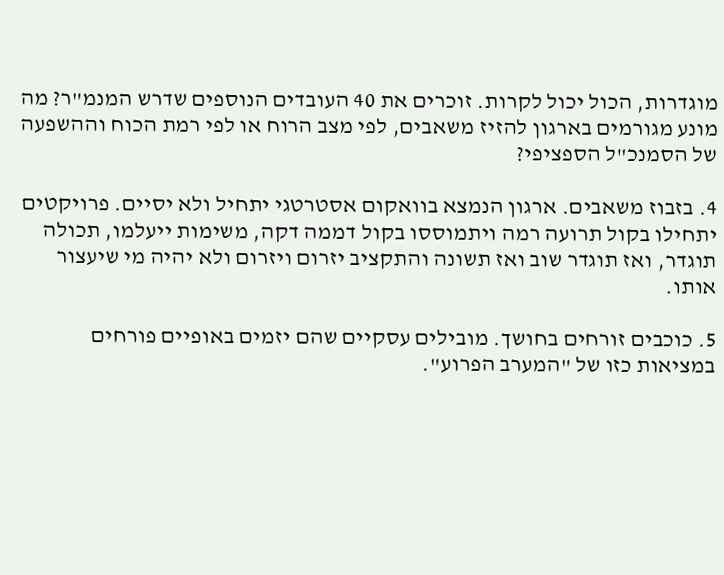מוגדרות, הכול יכול לקרות. זוכרים את 40 העובדים הנוספים שדרש המנמ"ר? מה מונע מגורמים בארגון להזיז משאבים, לפי מצב הרוח או לפי רמת הכוח וההשפעה של הסמנכ"ל הספציפי?

4. בזבוז משאבים. ארגון הנמצא בוואקום אסטרטגי יתחיל ולא יסיים. פרויקטים יתחילו בקול תרועה רמה ויתמוססו בקול דממה דקה, משימות ייעלמו, תכולה תוגדר, ואז תוגדר שוב ואז תשונה והתקציב יזרום ויזרום ולא יהיה מי שיעצור אותו.

5. כוכבים זורחים בחושך. מובילים עסקיים שהם יזמים באופיים פורחים במציאות כזו של "המערב הפרוע".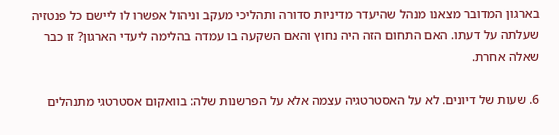בארגון המדובר מצאנו מנהל שהיעדר מדיניות סדורה ותהליכי מעקב וניהול אפשרו לו ליישם כל פנטזיה שעלתה על דעתו. האם התחום הזה היה נחוץ והאם השקעה בו עמדה בהלימה ליעדי הארגון? זו כבר שאלה אחרת.

6. שעות של דיונים. לא על האסטרטגיה עצמה אלא על הפרשנות שלה: בוואקום אסטרטגי מתנהלים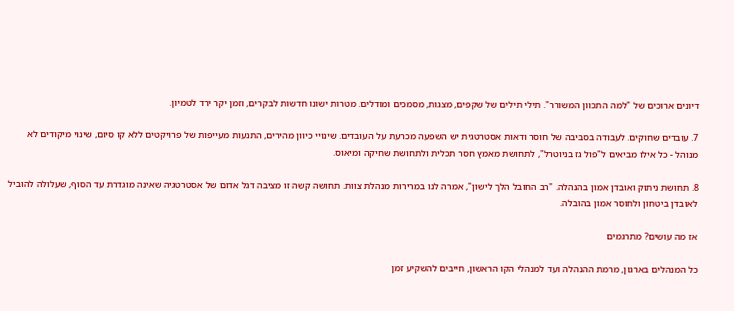דיונים ארוכים של "למה התכוון המשורר". תילי תילים של שקפים, מצגות, מסמכים ומודלים. מטרות ישונו חדשות לבקרים, וזמן יקר ירד לטמיון.

7. עובדים שחוקים. לעבודה בסביבה של חוסר ודאות אסטרטגית יש השפעה מכרעת על העובדים. שינויי כיוון מהירים, התנעות מעייפות של פרויקטים ללא קו סיום, שינוי מיקודים לא מנוהל - כל אילו מביאים ל"פול גז בניוטרל", לתחושת מאמץ חסר תכלית ולתחושת שחיקה ומיאוס.

8. תחושת ניתוק ואובדן אמון בהנהלה. "רב החובל הלך לישון", אמרה לנו במרירות מנהלת צוות. תחושה קשה זו מציבה דגל אדום של אסטרטגיה שאינה מוגדרת עד הסוף, שעלולה להוביל לאובדן ביטחון ולחוסר אמון בהובלה.

אז מה עושים? מתרגמים

כל המנהלים בארגון, מרמת ההנהלה ועד למנהלי הקו הראשון, חייבים להשקיע זמן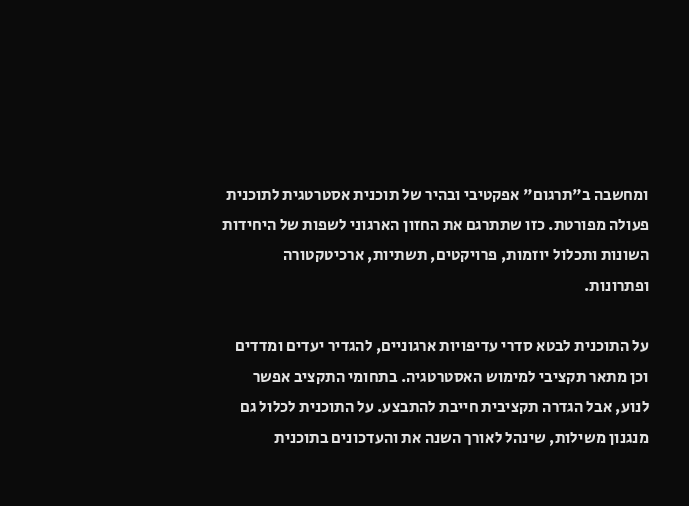ומחשבה ב"תרגום" אפקטיבי ובהיר של תוכנית אסטרטגית לתוכנית פעולה מפורטת. כזו שתתרגם את החזון הארגוני לשפות של היחידות השונות ותכלול יוזמות, פרויקטים, תשתיות, ארכיטקטורה ופתרונות.

על התוכנית לבטא סדרי עדיפויות ארגוניים, להגדיר יעדים ומדדים וכן מתאר תקציבי למימוש האסטרטגיה. בתחומי התקציב אפשר לנוע, אבל הגדרה תקציבית חייבת להתבצע. על התוכנית לכלול גם מנגנון משילות, שינהל לאורך השנה את והעדכונים בתוכנית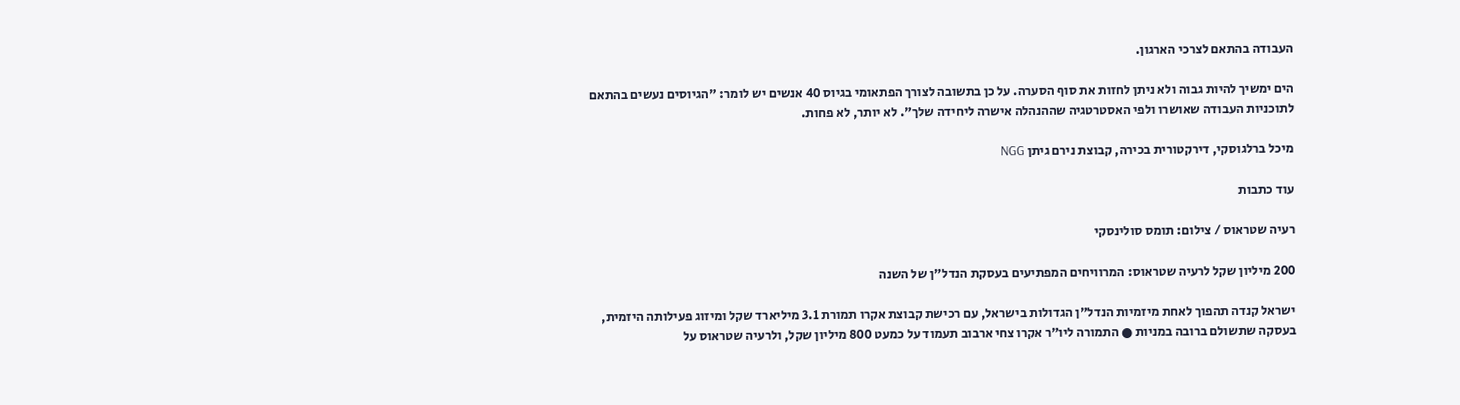העבודה בהתאם לצרכי הארגון.

הים ימשיך להיות גבוה ולא ניתן לחזות את סוף הסערה. על כן בתשובה לצורך הפתאומי בגיוס 40 אנשים יש לומר: "הגיוסים נעשים בהתאם לתוכניות העבודה שאושרו ולפי האסטרטגיה שההנהלה אישרה ליחידה שלך". לא יותר, לא פחות.

מיכל ברלגוסקי, דירקטורית בכירה, קבוצת נירם גיתן NGG

עוד כתבות

רעיה שטראוס / צילום: תומס סולינסקי

200 מיליון שקל לרעיה שטראוס: המרוויחים המפתיעים בעסקת הנדל"ן של השנה

ישראל קנדה תהפוך לאחת מיזמיות הנדל"ן הגדולות בישראל, עם רכישת קבוצת אקרו תמורת 3.1 מיליארד שקל ומיזוג פעילותה היזמית, בעסקה שתשולם ברובה במניות ● התמורה ליו"ר אקרו צחי ארבוב תעמוד על כמעט 800 מיליון שקל, ולרעיה שטראוס על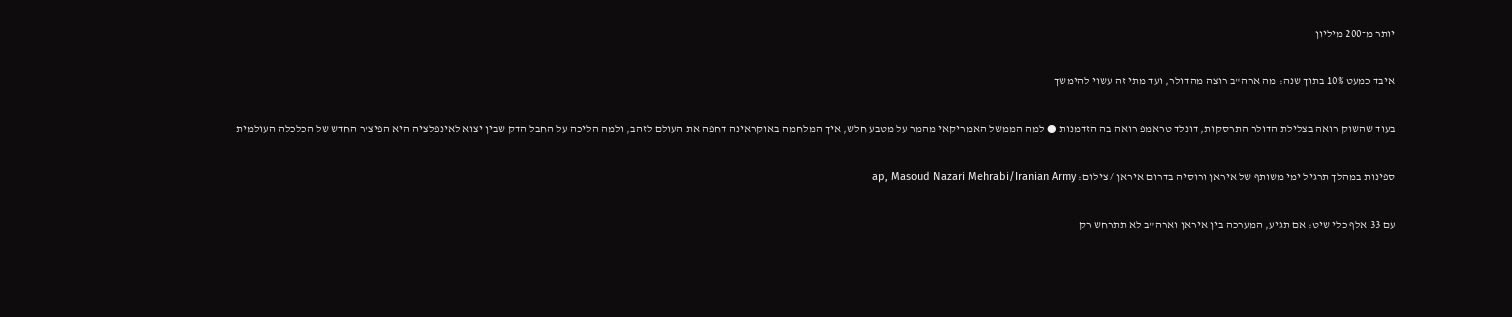יותר מ־200 מיליון

איבד כמעט 10% בתוך שנה: מה ארה"ב רוצה מהדולר, ועד מתי זה עשוי להימשך

בעוד שהשוק רואה בצלילת הדולר התרסקות, דונלד טראמפ רואה בה הזדמנות ● למה הממשל האמריקאי מהמר על מטבע חלש, איך המלחמה באוקראינה דחפה את העולם לזהב, ולמה הליכה על החבל הדק שבין יצוא לאינפלציה היא הפיצ'ר החדש של הכלכלה העולמית

ספינות במהלך תרגיל ימי משותף של איראן ורוסיה בדרום איראן / צילום: ap, Masoud Nazari Mehrabi/Iranian Army

עם 33 אלף כלי שיט: אם תגיע, המערכה בין איראן וארה"ב לא תתרחש רק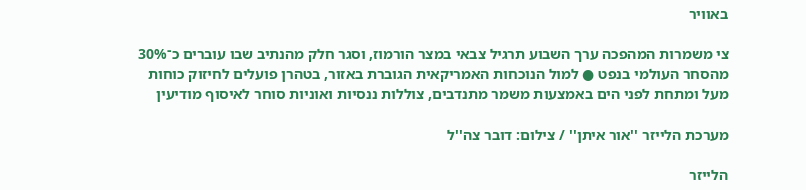באוויר

צי משמרות המהפכה ערך השבוע תרגיל צבאי במצר הורמוז, וסגר חלק מהנתיב שבו עוברים כ־30% מהסחר העולמי בנפט ● למול הנוכחות האמריקאית הגוברת באזור, בטהרן פועלים לחיזוק כוחות מעל ומתחת לפני הים באמצעות משמר מתנדבים, צוללות ננסיות ואוניות סוחר לאיסוף מודיעין

מערכת הלייזר ''אור איתן'' / צילום: דובר צה''ל

הלייזר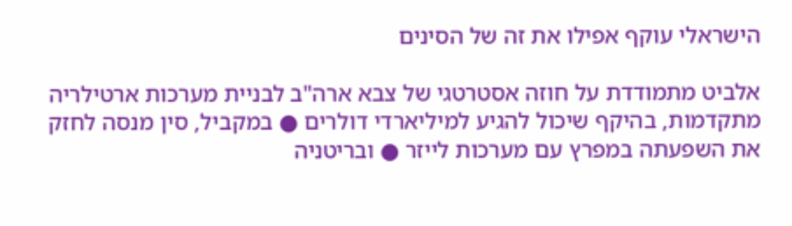הישראלי עוקף אפילו את זה של הסינים

אלביט מתמודדת על חוזה אסטרטגי של צבא ארה"ב לבניית מערכות ארטילריה מתקדמות, בהיקף שיכול להגיע למיליארדי דולרים ● במקביל, סין מנסה לחזק את השפעתה במפרץ עם מערכות לייזר ● ובריטניה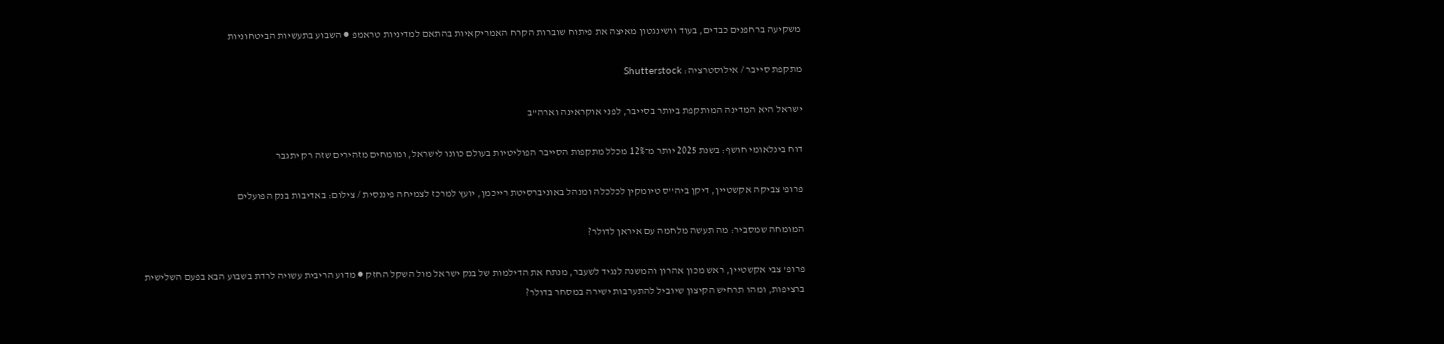משקיעה ברחפנים כבדים, בעוד וושינגטון מאיצה את פיתוח שוברות הקרח האמריקאיות בהתאם למדיניות טראמפ ● השבוע בתעשיות הביטחוניות

מתקפת סייבר / אילוסטרציה: Shutterstock

ישראל היא המדינה המותקפת ביותר בסייבר, לפני אוקראינה וארה"ב

דוח בינלאומי חושף: בשנת 2025 יותר מ־12% מכלל מתקפות הסייבר הפוליטיות בעולם כוונו לישראל, ומומחים מזהירים שזה רק יתגבר

פרופ' צביקה אקשטיין, דיקן ביה''ס טיומקין לכלכלה ומנהל באוניברסיטת רייכמן, יועץ למרכז לצמיחה פיננסית / צילום: באדיבות בנק הפועלים

המומחה שמסביר: מה תעשה מלחמה עם איראן לדולר?

פרופ' צבי אקשטיין, ראש מכון אהרון והמשנה לנגיד לשעבר, מנתח את הדילמות של בנק ישראל מול השקל החזק ● מדוע הריבית עשויה לרדת בשבוע הבא בפעם השלישית ברציפות, ומהו תרחיש הקיצון שיוביל להתערבות ישירה במסחר בדולר?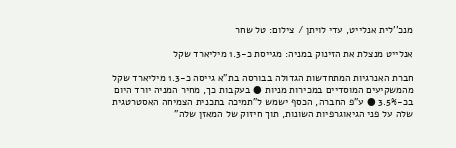מנכ''לית אנלייט, עדי לויתן / צילום: טל שחר

אנלייט מנצלת את הזינוק במניה: מגייסת כ-1.3 מיליארד שקל

חברת האנרגיות המתחדשות הגדולה בבורסה בת"א גייסה כ-1.3 מיליארד שקל מהמשקיעים המוסדיים במכירות מניות ● בעקבות כך, מחיר המניה יורד היום בכ-3.5% ● ע"פ החברה, הכסף ישמש ל"תמיכה בתכנית הצמיחה האסטרטגית שלה על פני הגיאוגרפיות השונות, תוך חיזוק של המאזן שלה"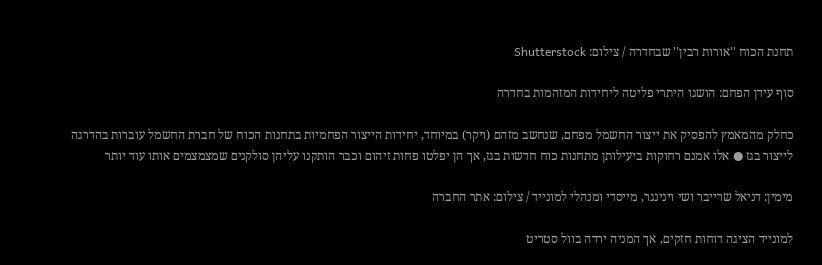תחנת הכוח ''אורות רבין'' שבחדרה / צילום: Shutterstock

סוף עידן הפחם: הושגו היתרי פליטה ליחידות המזהמות בחדרה

כחלק מהמאמץ להפסיק את ייצור החשמל מפחם, שנחשב מזהם (ויקר) במיוחד, יחידות הייצור הפחמיות בתחנות הכוח של חברת החשמל עוברות בהדרגה לייצור בגז ● אלו אמנם רחוקות ביעילותן מתחנות כוח חדשות בגז, אך הן יפלטו פחות זיהום וכבר הותקנו עליהן סולקנים שמצמצמים אותו עוד יותר

מימין: דניאל שרייבר ושי וינינגר, מייסדי ומנהלי למונייד / צילום: אתר החברה

למונייד הציגה דוחות חזקים, אך המניה ירדה בוול סטריט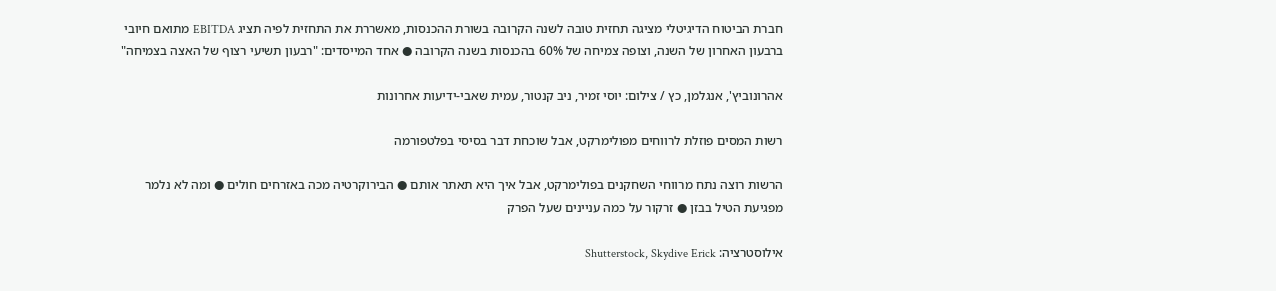חברת הביטוח הדיגיטלי מציגה תחזית טובה לשנה הקרובה בשורת ההכנסות, מאשררת את התחזית לפיה תציג EBITDA מתואם חיובי ברבעון האחרון של השנה, וצופה צמיחה של 60% בהכנסות בשנה הקרובה ● אחד המייסדים: "רבעון תשיעי רצוף של האצה בצמיחה"

אהרונוביץ', אנגלמן, כץ / צילום: יוסי זמיר, ניב קנטור, עמית שאבי-ידיעות אחרונות

רשות המסים פוזלת לרווחים מפולימרקט, אבל שוכחת דבר בסיסי בפלטפורמה

הרשות רוצה נתח מרווחי השחקנים בפולימרקט, אבל איך היא תאתר אותם ● הבירוקרטיה מכה באזרחים חולים ● ומה לא נלמר מפגיעת הטיל בבזן ● זרקור על כמה עניינים שעל הפרק

אילוסטרציה: Shutterstock, Skydive Erick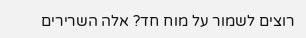רוצים לשמור על מוח חד? אלה השרירים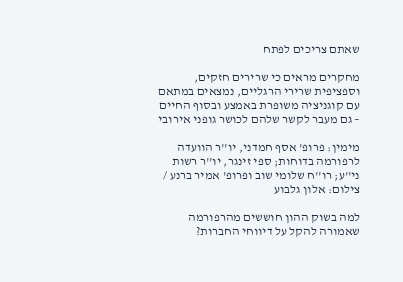שאתם צריכים לפתח

מחקרים מראים כי שרירים חזקים, וספציפית שרירי הרגליים, נמצאים במתאם עם קוגניציה משופרת באמצע ובסוף החיים – גם מעבר לקשר שלהם לכושר גופני אירובי

מימין: פרופ' אסף חמדני, יו''ר הוועדה לרפורמה בדוחות; ספי זינגר, יו''ר רשות ני''ע; רו''ח שלומי שוב ופרופ' אמיר ברנע / צילום: אלון גלבוע

למה בשוק ההון חוששים מהרפורמה שאמורה להקל על דיווחי החברות?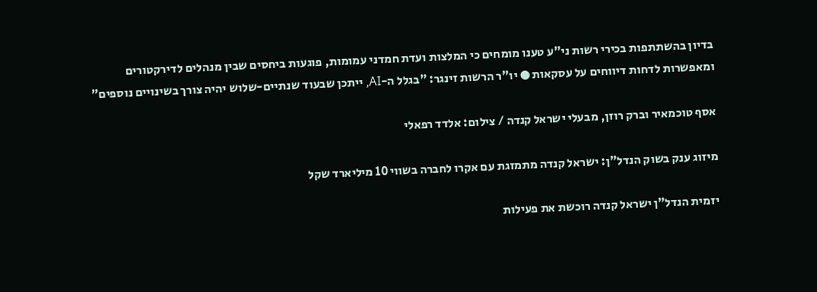בדיון בהשתתפות בכירי רשות ני"ע טענו מומחים כי המלצות ועדת חמדני עמומות, פוגעות ביחסים שבין מנהלים לדירקטורים ומאפשרות לדחות דיווחים על עסקאות ● יו"ר הרשות זינגר: "בגלל ה-AI, ייתכן שבעוד שנתיים-שלוש יהיה צורך בשינויים נוספים"

אסף טוכמאיר וברק רוזן, מבעלי ישראל קנדה / צילום: אלדד רפאלי

מיזוג ענק בשוק הנדל"ן: ישראל קנדה מתמזגת עם אקרו לחברה בשווי 10 מיליארד שקל

יזמית הנדל"ן ישראל קנדה רוכשת את פעילות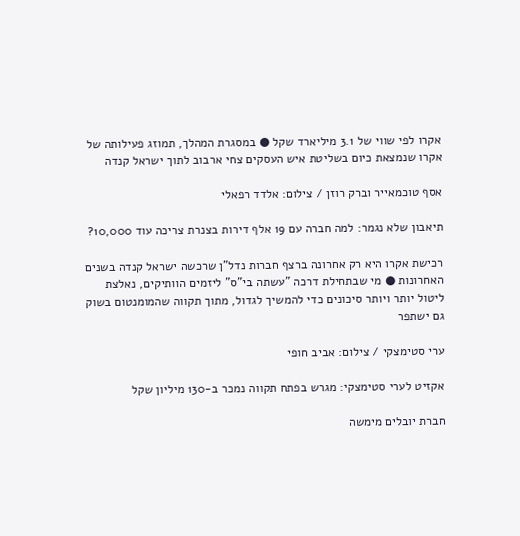אקרו לפי שווי של 3.1 מיליארד שקל ● במסגרת המהלך, תמוזג פעילותה של אקרו שנמצאת כיום בשליטת איש העסקים צחי ארבוב לתוך ישראל קנדה

אסף טוכמאייר וברק רוזן / צילום: אלדד רפאלי

תיאבון שלא נגמר: למה חברה עם 19 אלף דירות בצנרת צריכה עוד 10,000?

רכישת אקרו היא רק אחרונה ברצף חברות נדל"ן שרכשה ישראל קנדה בשנים האחרונות ● מי שבתחילת דרכה "עשתה בי"ס" ליזמים הוותיקים, נאלצת ליטול יותר ויותר סיכונים כדי להמשיך לגדול, מתוך תקווה שהמומנטום בשוק גם ישתפר

ערי סטימצקי / צילום: אביב חופי

אקזיט לערי סטימצקי: מגרש בפתח תקווה נמכר ב-130 מיליון שקל

חברת יובלים מימשה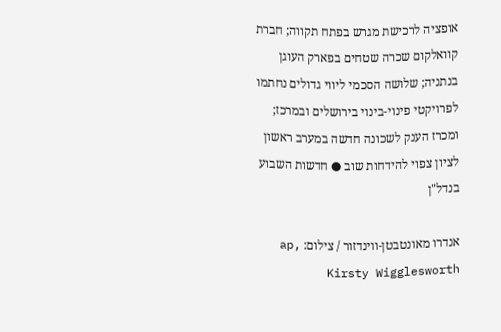אופציה לרכישת מגרש בפתח תקווה; חברת קוואלקום שכרה שטחים בפארק העוגן בנתניה; שלושה הסכמי ליווי גדולים נחתמו לפרויקטי פינוי-בינוי בירושלים ובמרכז; ומכרז הענק לשכונה חדשה במערב ראשון לציון צפוי להידחות שוב ● חדשות השבוע בנדל"ן

אנדרו מאונטבטן-ווינדזור / צילום: ap, Kirsty Wigglesworth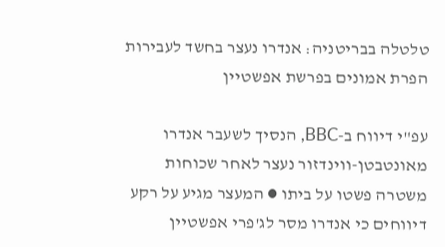טלטלה בבריטניה: אנדרו נעצר בחשד לעבירות הפרת אמונים בפרשת אפשטיין

עפ"י דיווח ב-BBC, הנסיך לשעבר אנדרו מאונטבטן-ווינדזור נעצר לאחר שכוחות משטרה פשטו על ביתו ● המעצר מגיע על רקע דיווחים כי אנדרו מסר לג'פרי אפשטיין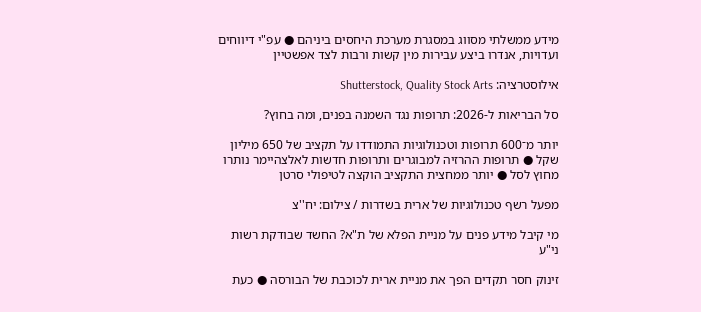מידע ממשלתי מסווג במסגרת מערכת היחסים ביניהם ● עפ"י דיווחים ועדויות, אנדרו ביצע עבירות מין קשות ורבות לצד אפשטיין

אילוסטרציה: Shutterstock, Quality Stock Arts

סל הבריאות ל-2026: תרופות נגד השמנה בפנים, ומה בחוץ?

יותר מ־600 תרופות וטכנולוגיות התמודדו על תקציב של 650 מיליון שקל ● תרופות ההרזיה למבוגרים ותרופות חדשות לאלצהיימר נותרו מחוץ לסל ● יותר ממחצית התקציב הוקצה לטיפולי סרטן

מפעל רשף טכנולוגיות של ארית בשדרות / צילום: יח''צ

מי קיבל מידע פנים על מניית הפלא של ת"א? החשד שבודקת רשות ני"ע

זינוק חסר תקדים הפך את מניית ארית לכוכבת של הבורסה ● כעת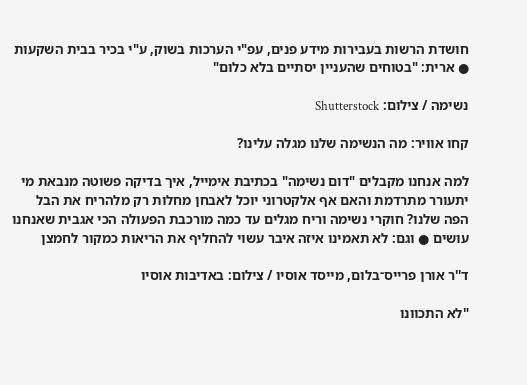חושדת הרשות בעבירות מידע פנים, עפ"י הערכות בשוק, ע"י בכיר בבית השקעות ● ארית: "בטוחים שהעניין יסתיים בלא כלום"

נשימה / צילום: Shutterstock

קחו אוויר: מה הנשימה שלנו מגלה עלינו?

למה אנחנו מקבלים "דום נשימה" בכתיבת אימייל, איך בדיקה פשוטה מנבאת מי יתעורר מתרדמת והאם אף אלקטרוני יוכל לאבחן מחלות רק מלהריח את הבל הפה שלנו? חוקרי נשימה וריח מגלים עד כמה מורכבת הפעולה הכי אגבית שאנחנו עושים ● וגם: לא תאמינו איזה איבר עשוי להחליף את הריאות כמקור לחמצן

ד''ר אורן פרייס־בלום, מייסד אוסיו / צילום: באדיבות אוסיו

"לא התכוונו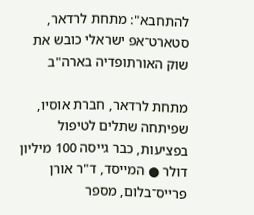להתחבא": מתחת לרדאר, סטארט־אפ ישראלי כובש את שוק האורתופדיה בארה"ב

מתחת לרדאר, חברת אוסיו, שפיתחה שתלים לטיפול בפציעות, כבר גייסה 100 מיליון דולר ● המייסד, ד"ר אורן פרייס־בלום, מספר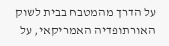על הדרך מהמטבח בבית לשוק האורתופדיה האמריקאי, על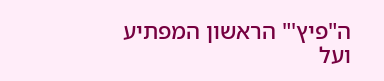ה"פיץ'" הראשון המפתיע ועל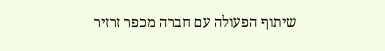שיתוף הפעולה עם חברה מכפר זרזיר